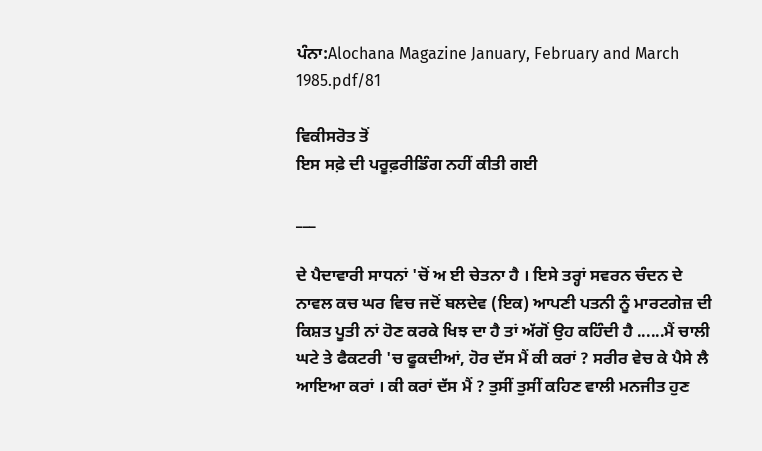ਪੰਨਾ:Alochana Magazine January, February and March 1985.pdf/81

ਵਿਕੀਸਰੋਤ ਤੋਂ
ਇਸ ਸਫ਼ੇ ਦੀ ਪਰੂਫ਼ਰੀਡਿੰਗ ਨਹੀਂ ਕੀਤੀ ਗਈ

___

ਦੇ ਪੈਦਾਵਾਰੀ ਸਾਧਨਾਂ 'ਚੋਂ ਅ ਈ ਚੇਤਨਾ ਹੈ । ਇਸੇ ਤਰ੍ਹਾਂ ਸਵਰਨ ਚੰਦਨ ਦੇ ਨਾਵਲ ਕਚ ਘਰ ਵਿਚ ਜਦੋਂ ਬਲਦੇਵ (ਇਕ) ਆਪਣੀ ਪਤਨੀ ਨੂੰ ਮਾਰਟਗੇਜ਼ ਦੀ ਕਿਸ਼ਤ ਪੂਤੀ ਨਾਂ ਹੋਣ ਕਰਕੇ ਖਿਝ ਦਾ ਹੈ ਤਾਂ ਅੱਗੋਂ ਉਹ ਕਹਿੰਦੀ ਹੈ ......ਮੈਂ ਚਾਲੀ ਘਟੇ ਤੇ ਫੈਕਟਰੀ 'ਚ ਫੂਕਦੀਆਂ, ਹੋਰ ਦੱਸ ਮੈਂ ਕੀ ਕਰਾਂ ? ਸਰੀਰ ਵੇਚ ਕੇ ਪੈਸੇ ਲੈ ਆਇਆ ਕਰਾਂ । ਕੀ ਕਰਾਂ ਦੱਸ ਮੈਂ ? ਤੁਸੀਂ ਤੁਸੀਂ ਕਹਿਣ ਵਾਲੀ ਮਨਜੀਤ ਹੁਣ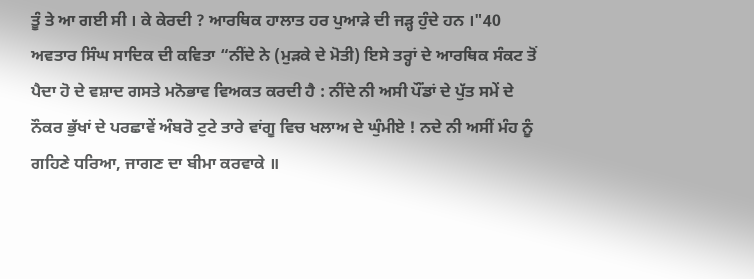ਤੂੰ ਤੇ ਆ ਗਈ ਸੀ । ਕੇ ਕੇਰਦੀ ? ਆਰਥਿਕ ਹਾਲਾਤ ਹਰ ਪੁਆੜੇ ਦੀ ਜੜ੍ਹ ਹੁੰਦੇ ਹਨ ।"40 ਅਵਤਾਰ ਸਿੰਘ ਸਾਦਿਕ ਦੀ ਕਵਿਤਾ “ਨੀਂਦੇ ਨੇ (ਮੁੜਕੇ ਦੇ ਮੋਤੀ) ਇਸੇ ਤਰ੍ਹਾਂ ਦੇ ਆਰਥਿਕ ਸੰਕਟ ਤੋਂ ਪੈਦਾ ਹੋ ਦੇ ਵਸ਼ਾਦ ਗਸਤੇ ਮਨੋਭਾਵ ਵਿਅਕਤ ਕਰਦੀ ਹੈ : ਨੀਂਦੇ ਨੀ ਅਸੀ ਪੌਂਡਾਂ ਦੇ ਪੁੱਤ ਸਮੇਂ ਦੇ ਨੌਕਰ ਭੁੱਖਾਂ ਦੇ ਪਰਛਾਵੇਂ ਅੰਬਰੋ ਟੁਟੇ ਤਾਰੇ ਵਾਂਗੂ ਵਿਚ ਖਲਾਅ ਦੇ ਘੁੰਮੀਏ ! ਨਦੇ ਨੀ ਅਸੀਂ ਮੰਹ ਨੂੰ ਗਹਿਣੇ ਧਰਿਆ, ਜਾਗਣ ਦਾ ਬੀਮਾ ਕਰਵਾਕੇ ॥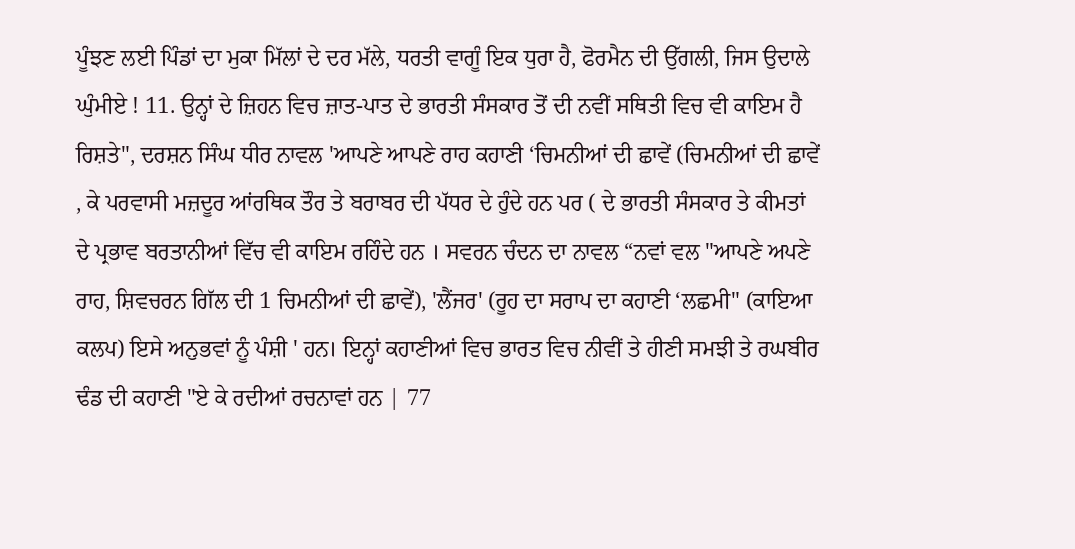ਪੂੰਝਣ ਲਈ ਪਿੰਡਾਂ ਦਾ ਮੁਕਾ ਮਿੱਲਾਂ ਦੇ ਦਰ ਮੱਲੇ, ਧਰਤੀ ਵਾਗੂੰ ਇਕ ਧੁਰਾ ਹੈ, ਫੋਰਮੈਨ ਦੀ ਉੱਗਲੀ, ਜਿਸ ਉਦਾਲੇ ਘੁੰਮੀਏ ! 11. ਉਨ੍ਹਾਂ ਦੇ ਜ਼ਿਹਨ ਵਿਚ ਜ਼ਾਤ-ਪਾਤ ਦੇ ਭਾਰਤੀ ਸੰਸਕਾਰ ਤੋਂ ਦੀ ਨਵੀਂ ਸਥਿਤੀ ਵਿਚ ਵੀ ਕਾਇਮ ਹੈ ਰਿਸ਼ਤੇ", ਦਰਸ਼ਨ ਸਿੰਘ ਧੀਰ ਨਾਵਲ 'ਆਪਣੇ ਆਪਣੇ ਰਾਹ ਕਹਾਣੀ ‘ਚਿਮਨੀਆਂ ਦੀ ਛਾਵੇਂ (ਚਿਮਨੀਆਂ ਦੀ ਛਾਵੇਂ , ਕੇ ਪਰਵਾਸੀ ਮਜ਼ਦੂਰ ਆਂਰਥਿਕ ਤੌਰ ਤੇ ਬਰਾਬਰ ਦੀ ਪੱਧਰ ਦੇ ਹੁੰਦੇ ਹਨ ਪਰ ( ਦੇ ਭਾਰਤੀ ਸੰਸਕਾਰ ਤੇ ਕੀਮਤਾਂ ਦੇ ਪ੍ਰਭਾਵ ਬਰਤਾਨੀਆਂ ਵਿੱਚ ਵੀ ਕਾਇਮ ਰਹਿੰਦੇ ਹਨ । ਸਵਰਨ ਚੰਦਨ ਦਾ ਨਾਵਲ “ਨਵਾਂ ਵਲ "ਆਪਣੇ ਅਪਣੇ ਰਾਹ, ਸ਼ਿਵਚਰਨ ਗਿੱਲ ਦੀ 1 ਚਿਮਨੀਆਂ ਦੀ ਛਾਵੇਂ), 'ਲੈਂਜਰ' (ਰੂਹ ਦਾ ਸਰਾਪ ਦਾ ਕਹਾਣੀ ‘ਲਛਮੀ" (ਕਾਇਆ ਕਲਪ) ਇਸੇ ਅਨੁਭਵਾਂ ਨੂੰ ਪੰਸ਼ੀ ' ਹਨ। ਇਨ੍ਹਾਂ ਕਹਾਣੀਆਂ ਵਿਚ ਭਾਰਤ ਵਿਚ ਨੀਵੀਂ ਤੇ ਹੀਣੀ ਸਮਝੀ ਤੇ ਰਘਬੀਰ ਢੰਡ ਦੀ ਕਹਾਣੀ "ਏ ਕੇ ਰਦੀਆਂ ਰਚਨਾਵਾਂ ਹਨ | 77